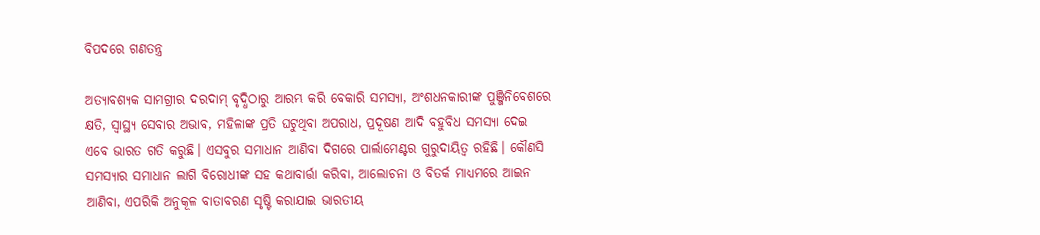ବିପଦରେ ଗଣତନ୍ତ୍ର

ଅତ୍ୟାବଶ୍ୟକ ସାମଗ୍ରୀର ଦରଦାମ୍‌ ବୃଦ୍ଧିଠାରୁ ଆରମ୍ଭ କରି ବେକାରି ସମସ୍ୟା, ଅଂଶଧନକାରୀଙ୍କ ପୁଞ୍ଜିନିବେଶରେ କ୍ଷତି, ସ୍ବାସ୍ଥ୍ୟ ସେବାର ଅଭାବ, ମହିଳାଙ୍କ ପ୍ରତି ଘଟୁଥିବା ଅପରାଧ, ପ୍ରଦୂଷଣ ଆଦି ବହୁବିଧ ସମସ୍ୟା ଦେଇ ଏବେ ଭାରତ ଗତି କରୁଛି। ଏସବୁର ସମାଧାନ ଆଣିବା ଦିଗରେ ପାର୍ଲାମେଣ୍ଟର ଗୁରୁଦାୟିତ୍ୱ ରହିଛି। କୌଣସି ସମସ୍ୟାର ସମାଧାନ ଲାଗି ବିରୋଧୀଙ୍କ ସହ କଥାବାର୍ତ୍ତା କରିବା, ଆଲୋଚନା ଓ ବିତର୍କ ମାଧ୍ୟମରେ ଆଇନ ଆଣିବା, ଏପରିକି ଅନୁକୂଳ ବାତାବରଣ ସୃଷ୍ଟି କରାଯାଇ ଭାରତୀୟ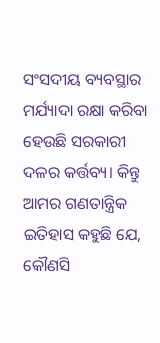ସଂସଦୀୟ ବ୍ୟବସ୍ଥାର ମର୍ଯ୍ୟାଦା ରକ୍ଷା କରିବା ହେଉଛି ସରକାରୀ ଦଳର କର୍ତ୍ତବ୍ୟ। କିନ୍ତୁ ଆମର ଗଣତାନ୍ତ୍ରିକ ଇତିହାସ କହୁଛି ଯେ, କୌଣସି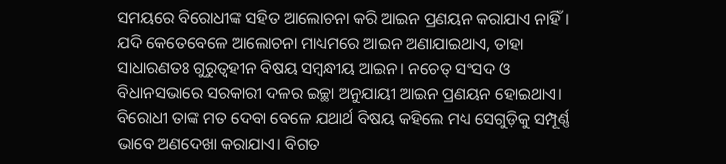ସମୟରେ ବିରୋଧୀଙ୍କ ସହିତ ଆଲୋଚନା କରି ଆଇନ ପ୍ରଣୟନ କରାଯାଏ ନାହିଁ। ଯଦି କେତେବେଳେ ଆଲୋଚନା ମାଧ୍ୟମରେ ଆଇନ ଅଣାଯାଇଥାଏ, ତାହା ସାଧାରଣତଃ ଗୁରୁତ୍ୱହୀନ ବିଷୟ ସମ୍ବନ୍ଧୀୟ ଆଇନ। ନଚେତ୍‌ ସଂସଦ ଓ ବିଧାନସଭାରେ ସରକାରୀ ଦଳର ଇଚ୍ଛା ଅନୁଯାୟୀ ଆଇନ ପ୍ରଣୟନ ହୋଇଥାଏ। ବିରୋଧୀ ତାଙ୍କ ମତ ଦେବା ବେଳେ ଯଥାର୍ଥ ବିଷୟ କହିଲେ ମଧ୍ୟ ସେଗୁଡ଼ିକୁ ସମ୍ପୂର୍ଣ୍ଣ ଭାବେ ଅଣଦେଖା କରାଯାଏ। ବିଗତ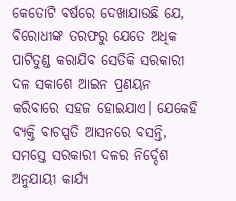କେତୋଟି ବର୍ଷରେ ଦେଖାଯାଉଛି ଯେ, ବିରୋଧୀଙ୍କ ତରଫରୁ ଯେତେ ଅଧିକ ପାଟିତୁଣ୍ଡ କରାଯିବ ସେତିକି ସରକାରୀ ଦଳ ସକାଶେ ଆଇନ ପ୍ରଣୟନ କରିବାରେ ସହଜ ହୋଇଯାଏ। ଯେକେହି ବ୍ୟକ୍ତି ବାଚସ୍ପତି ଆସନରେ ବସନ୍ତି, ସମସ୍ତେ ସରକାରୀ ଦଳର ନିର୍ଦ୍ଦେଶ ଅନୁଯାୟୀ କାର୍ଯ୍ୟ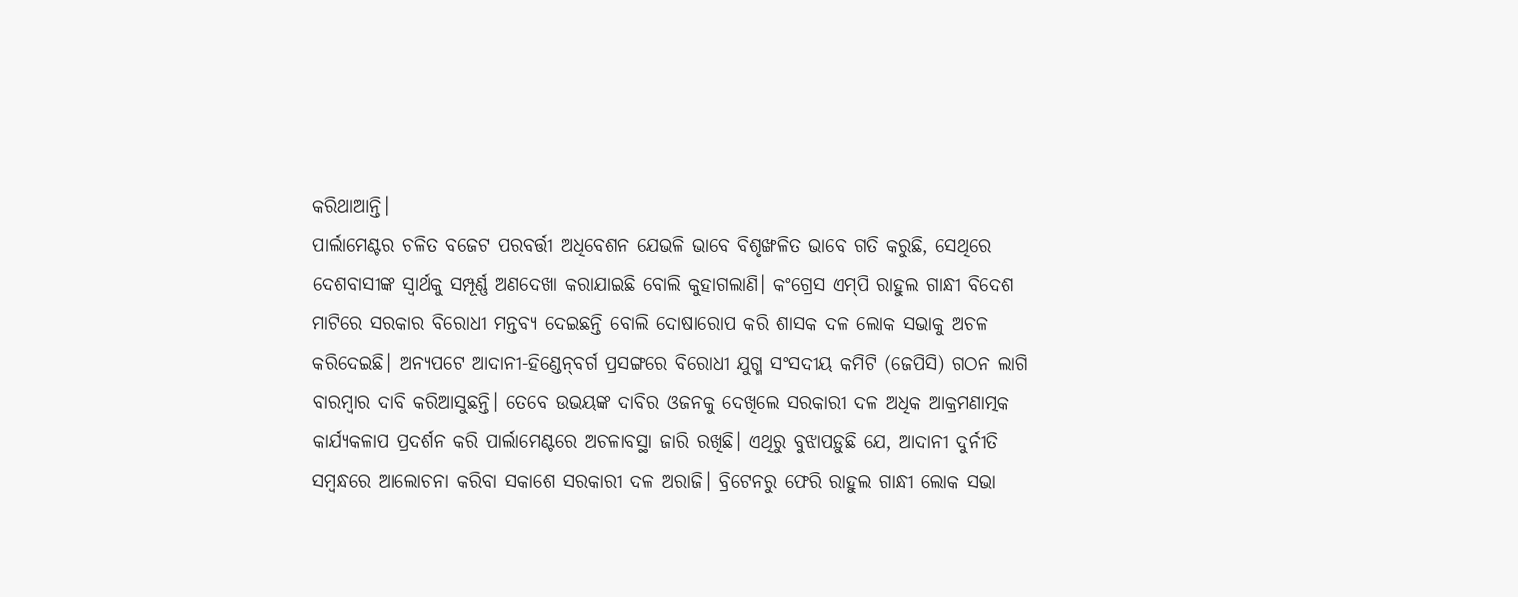କରିଥାଆନ୍ତି।
ପାର୍ଲାମେଣ୍ଟର ଚଳିତ ବଜେଟ ପରବର୍ତ୍ତୀ ଅଧିବେଶନ ଯେଭଳି ଭାବେ ବିଶୃଙ୍ଖଳିତ ଭାବେ ଗତି କରୁଛି, ସେଥିରେ ଦେଶବାସୀଙ୍କ ସ୍ବାର୍ଥକୁ ସମ୍ପୂର୍ଣ୍ଣ ଅଣଦେଖା କରାଯାଇଛି ବୋଲି କୁହାଗଲାଣି। କଂଗ୍ରେସ ଏମ୍‌ପି ରାହୁଲ ଗାନ୍ଧୀ ବିଦେଶ ମାଟିରେ ସରକାର ବିରୋଧୀ ମନ୍ତବ୍ୟ ଦେଇଛନ୍ତି ବୋଲି ଦୋଷାରୋପ କରି ଶାସକ ଦଳ ଲୋକ ସଭାକୁ ଅଚଳ କରିଦେଇଛି। ଅନ୍ୟପଟେ ଆଦାନୀ-ହିଣ୍ଡେନ୍‌ବର୍ଗ ପ୍ରସଙ୍ଗରେ ବିରୋଧୀ ଯୁଗ୍ମ ସଂସଦୀୟ କମିଟି (ଜେପିସି) ଗଠନ ଲାଗି ବାରମ୍ବାର ଦାବି କରିଆସୁଛନ୍ତି। ତେବେ ଉଭୟଙ୍କ ଦାବିର ଓଜନକୁ ଦେଖିଲେ ସରକାରୀ ଦଳ ଅଧିକ ଆକ୍ରମଣାତ୍ମକ କାର୍ଯ୍ୟକଳାପ ପ୍ରଦର୍ଶନ କରି ପାର୍ଲାମେଣ୍ଟରେ ଅଚଳାବସ୍ଥା ଜାରି ରଖିଛି। ଏଥିରୁ ବୁଝାପଡ଼ୁଛି ଯେ, ଆଦାନୀ ଦୁର୍ନୀତି ସମ୍ବନ୍ଧରେ ଆଲୋଚନା କରିବା ସକାଶେ ସରକାରୀ ଦଳ ଅରାଜି। ବ୍ରିଟେନରୁ ଫେରି ରାହୁଲ ଗାନ୍ଧୀ ଲୋକ ସଭା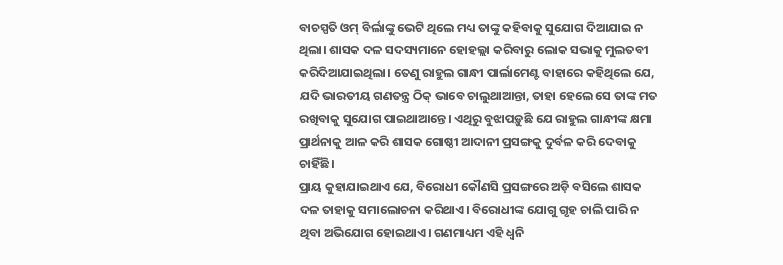ବାଚସ୍ପତି ଓମ୍‌ ବିର୍ଲାଙ୍କୁ ଭେଟି ଥିଲେ ମଧ୍ୟ ତାଙ୍କୁ କହିବାକୁ ସୁଯୋଗ ଦିଆଯାଇ ନ ଥିଲା। ଶାସକ ଦଳ ସଦସ୍ୟମାନେ ହୋହଲ୍ଲା କରିବାରୁ ଲୋକ ସଭାକୁ ମୁଲତବୀ କରିଦିଆଯାଇଥିଲା। ତେଣୁ ରାହୁଲ ଗାନ୍ଧୀ ପାର୍ଲାମେଣ୍ଟ ବାହାରେ କହିଥିଲେ ଯେ, ଯଦି ଭାରତୀୟ ଗଣତନ୍ତ୍ର ଠିକ୍‌ ଭାବେ ଚାଲୁଥାଆନ୍ତା, ତାହା ହେଲେ ସେ ତାଙ୍କ ମତ ରଖିବାକୁ ସୁଯୋଗ ପାଇଥାଆନ୍ତେ। ଏଥିରୁ ବୁଝାପଡ଼ୁଛି ଯେ ରାହୁଲ ଗାନ୍ଧୀଙ୍କ କ୍ଷମା ପ୍ରାର୍ଥନାକୁ ଆଳ କରି ଶାସକ ଗୋଷ୍ଠୀ ଆଦାନୀ ପ୍ରସଙ୍ଗକୁ ଦୁର୍ବଳ କରି ଦେବାକୁ ଚାହିଁଛି।
ପ୍ରାୟ କୁହାଯାଇଥାଏ ଯେ, ବିରୋଧୀ କୌଣସି ପ୍ରସଙ୍ଗରେ ଅଡ଼ି ବସିଲେ ଶାସକ ଦଳ ତାହାକୁ ସମାଲୋଚନା କରିଥାଏ। ବିରୋଧୀଙ୍କ ଯୋଗୁ ଗୃହ ଚାଲି ପାରି ନ ଥିବା ଅଭିଯୋଗ ହୋଇଥାଏ। ଗଣମାଧ୍ୟମ ଏହି ଧ୍ୱନି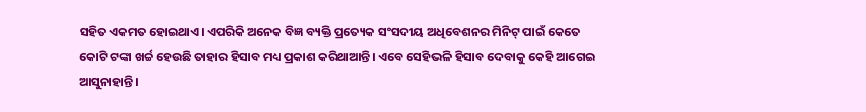ସହିତ ଏକମତ ହୋଇଥାଏ। ଏପରିକି ଅନେକ ବିଜ୍ଞ ବ୍ୟକ୍ତି ପ୍ରତ୍ୟେକ ସଂସଦୀୟ ଅଧିବେଶନର ମିନିଟ୍‌ ପାଇଁ କେତେ କୋଟି ଟଙ୍କା ଖର୍ଚ୍ଚ ହେଉଛି ତାହାର ହିସାବ ମଧ୍ୟ ପ୍ରକାଶ କରିଥାଆନ୍ତି। ଏବେ ସେହିଭଳି ହିସାବ ଦେବାକୁ କେହି ଆଗେଇ ଆସୁନାହାନ୍ତି।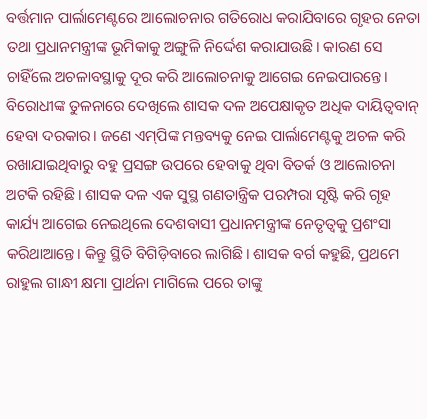ବର୍ତ୍ତମାନ ପାର୍ଲାମେଣ୍ଟରେ ଆଲୋଚନାର ଗତିରୋଧ କରାଯିବାରେ ଗୃହର ନେତା ତଥା ପ୍ରଧାନମନ୍ତ୍ରୀଙ୍କ ଭୂମିକାକୁ ଅଙ୍ଗୁଳି ନିର୍ଦ୍ଦେଶ କରାଯାଉଛି। କାରଣ ସେ ଚାହିଁଲେ ଅଚଳାବସ୍ଥାକୁ ଦୂର କରି ଆଲୋଚନାକୁ ଆଗେଇ ନେଇପାରନ୍ତେ। ବିରୋଧୀଙ୍କ ତୁଳନାରେ ଦେଖିଲେ ଶାସକ ଦଳ ଅପେକ୍ଷାକୃତ ଅଧିକ ଦାୟିତ୍ୱବାନ୍‌ ହେବା ଦରକାର। ଜଣେ ଏମ୍‌ପିଙ୍କ ମନ୍ତବ୍ୟକୁ ନେଇ ପାର୍ଲାମେଣ୍ଟକୁ ଅଚଳ କରି ରଖାଯାଇଥିବାରୁ ବହୁ ପ୍ରସଙ୍ଗ ଉପରେ ହେବାକୁ ଥିବା ବିତର୍କ ଓ ଆଲୋଚନା ଅଟକି ରହିଛି। ଶାସକ ଦଳ ଏକ ସୁସ୍ଥ ଗଣତାନ୍ତ୍ରିକ ପରମ୍ପରା ସୃଷ୍ଟି କରି ଗୃହ କାର୍ଯ୍ୟ ଆଗେଇ ନେଇଥିଲେ ଦେଶବାସୀ ପ୍ରଧାନମନ୍ତ୍ରୀଙ୍କ ନେତୃତ୍ୱକୁ ପ୍ରଶଂସା କରିଥାଆନ୍ତେ। କିନ୍ତୁ ସ୍ଥିତି ବିଗିଡ଼ିବାରେ ଲାଗିଛି। ଶାସକ ବର୍ଗ କହୁଛି, ପ୍ରଥମେ ରାହୁଲ ଗାନ୍ଧୀ କ୍ଷମା ପ୍ରାର୍ଥନା ମାଗିଲେ ପରେ ତାଙ୍କୁ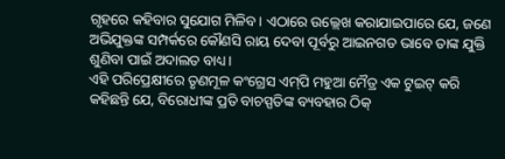ଗୃହରେ କହିବାର ସୁଯୋଗ ମିଳିବ। ଏଠାରେ ଉଲ୍ଲେଖ କରାଯାଇପାରେ ଯେ, ଜଣେ ଅଭିଯୁକ୍ତଙ୍କ ସମ୍ପର୍କରେ କୌଣସି ରାୟ ଦେବା ପୂର୍ବରୁ ଆଇନଗତ ଭାବେ ତାଙ୍କ ଯୁକ୍ତି ଶୁଣିବା ପାଇଁ ଅଦାଲତ ବାଧ୍ୟ।
ଏହି ପରିପ୍ରେକ୍ଷୀରେ ତୃଣମୂଳ କଂଗ୍ରେସ ଏମ୍‌ପି ମହୁଆ ମୈତ୍ର ଏକ ଟୁଇଟ୍‌ କରି କହିଛନ୍ତି ଯେ, ବିରୋଧୀଙ୍କ ପ୍ରତି ବାଚସ୍ପତିଙ୍କ ବ୍ୟବହାର ଠିକ୍‌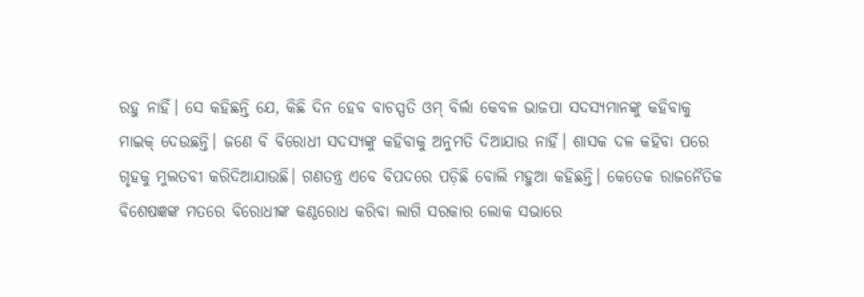ରହୁ ନାହିଁ। ସେ କହିଛନ୍ତି ଯେ, କିଛି ଦିନ ହେବ ବାଚସ୍ପତି ଓମ୍‌ ବିର୍ଲା କେବଳ ଭାଜପା ସଦସ୍ୟମାନଙ୍କୁ କହିବାକୁ ମାଇକ୍‌ ଦେଉଛନ୍ତି। ଜଣେ ବି ବିରୋଧୀ ସଦସ୍ୟଙ୍କୁ କହିବାକୁ ଅନୁମତି ଦିଆଯାଉ ନାହିଁ। ଶାସକ ଦଳ କହିବା ପରେ ଗୃହକୁ ମୁଲତବୀ କରିଦିଆଯାଉଛି। ଗଣତନ୍ତ୍ର ଏବେ ବିପଦରେ ପଡ଼ିଛି ବୋଲି ମହୁଆ କହିଛନ୍ତି। କେତେକ ରାଜନୈତିକ ବିଶେଷଜ୍ଞଙ୍କ ମତରେ ବିରୋଧୀଙ୍କ କଣ୍ଠରୋଧ କରିବା ଲାଗି ସରକାର ଲୋକ ସଭାରେ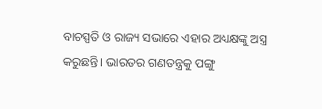ବାଚସ୍ପତି ଓ ରାଜ୍ୟ ସଭାରେ ଏହାର ଅଧ୍ୟକ୍ଷଙ୍କୁ ଅସ୍ତ୍ର କରୁଛନ୍ତି। ଭାରତର ଗଣତନ୍ତ୍ରକୁ ପଙ୍ଗୁ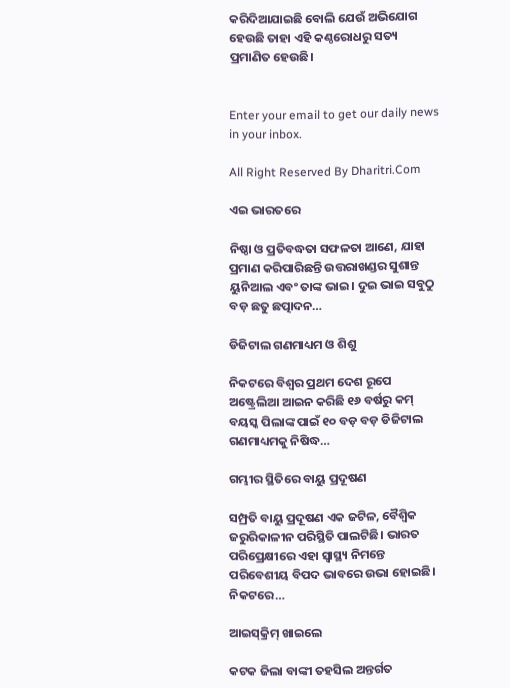କରିଦିଆଯାଇଛି ବୋଲି ଯେଉଁ ଅଭିଯୋଗ ହେଉଛି ତାହା ଏହି କଣ୍ଠରୋଧରୁ ସତ୍ୟ ପ୍ରମାଣିତ ହେଉଛି।


Enter your email to get our daily news in your inbox.

All Right Reserved By Dharitri.Com

ଏଇ ଭାରତରେ

ନିଷ୍ଠା ଓ ପ୍ରତିବଦ୍ଧତା ସଫଳତା ଆଣେ, ଯାହା ପ୍ରମାଣ କରିପାରିଛନ୍ତି ଉତ୍ତରାଖଣ୍ଡର ସୁଶାନ୍ତ ୟୁନିଆଲ ଏବଂ ତାଙ୍କ ଭାଇ। ଦୁଇ ଭାଇ ସବୁଠୁ ବଡ଼ ଛତୁ ଛତ୍ପାଦନ…

ଡିଜିଟାଲ ଗଣମାଧ୍ୟମ ଓ ଶିଶୁ

ନିକଟରେ ବିଶ୍ୱର ପ୍ରଥମ ଦେଶ ରୂପେ ଅଷ୍ଟ୍ରେଲିଆ ଆଇନ କରିଛି ୧୬ ବର୍ଷରୁ କମ୍‌ ବୟସ୍କ ପିଲାଙ୍କ ପାଇଁ ୧୦ ବଡ଼ ବଡ଼ ଡିଜିଟାଲ ଗଣମାଧ୍ୟମକୁ ନିଷିଦ୍ଧ…

ଗମ୍ଭୀର ସ୍ଥିତିରେ ବାୟୁ ପ୍ରଦୂଷଣ

ସମ୍ପ୍ରତି ବାୟୁ ପ୍ରଦୂଷଣ ଏକ ଜଟିଳ, ବୈଶ୍ୱିକ ଜରୁରିକାଳୀନ ପରିସ୍ଥିତି ପାଲଟିଛି। ଭାରତ ପରିପ୍ରେକ୍ଷୀରେ ଏହା ସ୍ବାସ୍ଥ୍ୟ ନିମନ୍ତେ ପରିବେଶୀୟ ବିପଦ ଭାବରେ ଉଭା ହୋଇଛି। ନିକଟରେ…

ଆଇସ୍‌କ୍ରିମ୍‌ ଖାଇଲେ

କଟକ ଜିଲା ବାଙ୍କୀ ତହସିଲ ଅନ୍ତର୍ଗତ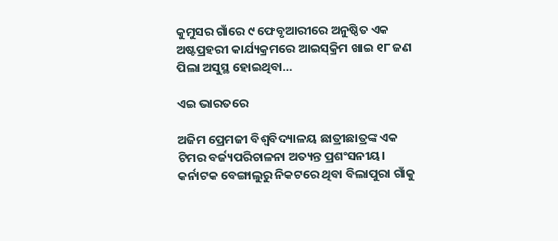କୁମୁସର ଗାଁରେ ୯ ଫେବୃଆରୀରେ ଅନୁଷ୍ଠିତ ଏକ ଅଷ୍ଟପ୍ରହରୀ କାର୍ଯ୍ୟକ୍ରମରେ ଆଇସ୍‌କ୍ରିମ ଖାଇ ୧୮ ଜଣ ପିଲା ଅସୁସ୍ଥ ହୋଇଥିବା…

ଏଇ ଭାରତରେ

ଅଜିମ ପ୍ରେମଜୀ ବିଶ୍ୱବିଦ୍ୟାଳୟ ଛାତ୍ରୀଛାତ୍ରଙ୍କ ଏକ ଟିମର ବର୍ଜ୍ୟପରିଚାଳନା ଅତ୍ୟନ୍ତ ପ୍ରଶଂସନୀୟ। କର୍ନାଟକ ବେଙ୍ଗାଲୁରୁ ନିକଟରେ ଥିବା ବିଲାପୁରା ଗାଁକୁ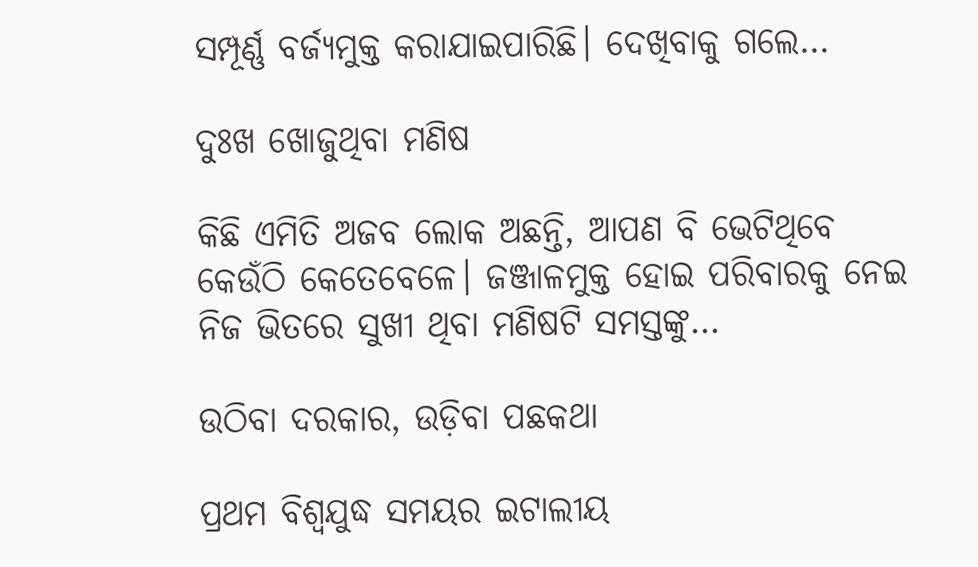ସମ୍ପୂର୍ଣ୍ଣ ବର୍ଜ୍ୟମୁକ୍ତ କରାଯାଇପାରିଛି। ଦେଖିବାକୁ ଗଲେ…

ଦୁଃଖ ଖୋଜୁଥିବା ମଣିଷ

କିଛି ଏମିତି ଅଜବ ଲୋକ ଅଛନ୍ତି, ଆପଣ ବି ଭେଟିଥିବେ କେଉଁଠି କେତେବେଳେ। ଜଞ୍ଜାଳମୁକ୍ତ ହୋଇ ପରିବାରକୁ ନେଇ ନିଜ ଭିତରେ ସୁଖୀ ଥିବା ମଣିଷଟି ସମସ୍ତଙ୍କୁ…

ଉଠିବା ଦରକାର, ଉଡ଼ିବା ପଛକଥା

ପ୍ରଥମ ବିଶ୍ୱଯୁଦ୍ଧ ସମୟର ଇଟାଲୀୟ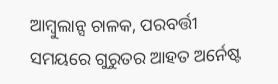ଆମ୍ବୁଲାନ୍ସ ଚାଳକ, ପରବର୍ତ୍ତୀ ସମୟରେ ଗୁରୁତର ଆହତ ଅର୍ନେଷ୍ଟ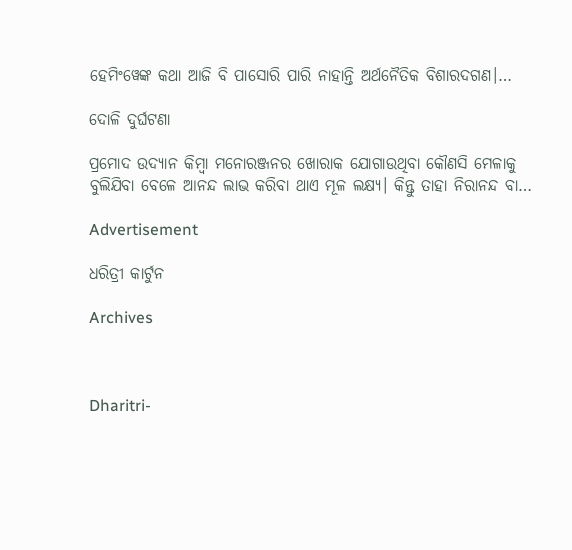ହେମିଂୱେଙ୍କ କଥା ଆଜି ବି ପାସୋରି ପାରି ନାହାନ୍ତି ଅର୍ଥନୈତିକ ବିଶାରଦଗଣ।…

ଦୋଳି ଦୁର୍ଘଟଣା

ପ୍ରମୋଦ ଉଦ୍ୟାନ କିମ୍ବା ମନୋରଞ୍ଜନର ଖୋରାକ ଯୋଗାଉଥିବା କୌଣସି ମେଳାକୁ ବୁଲିଯିବା ବେଳେ ଆନନ୍ଦ ଲାଭ କରିବା ଥାଏ ମୂଳ ଲକ୍ଷ୍ୟ। କିନ୍ତୁ ତାହା ନିରାନନ୍ଦ ବା…

Advertisement

ଧରିତ୍ରୀ କାର୍ଟୁନ

Archives



Dharitri-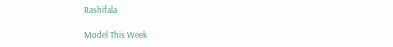Rashifala

Model This Week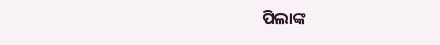ପିଲାଙ୍କ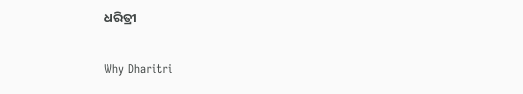ଧରିତ୍ରୀ

Why Dharitri